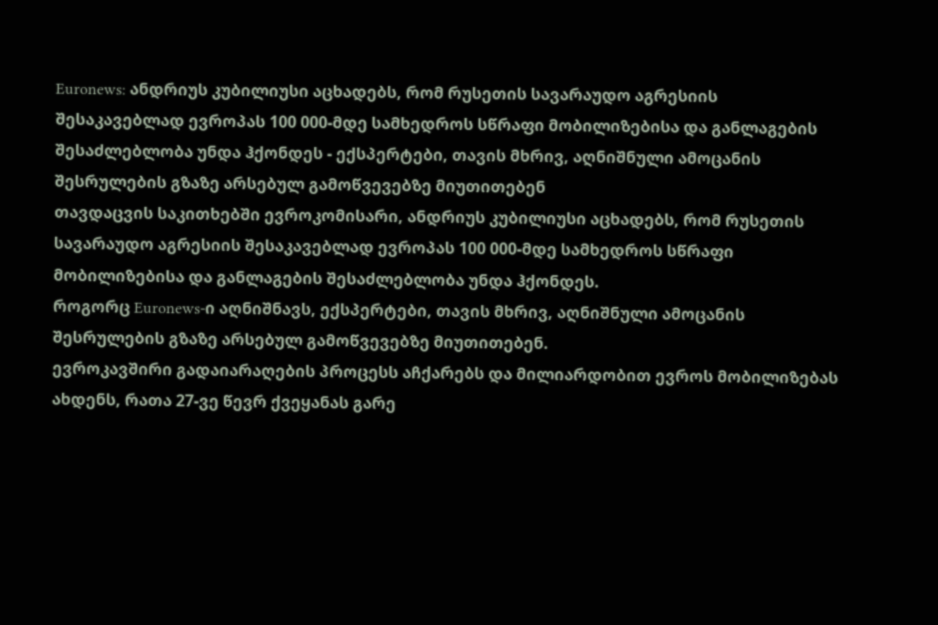Euronews: ანდრიუს კუბილიუსი აცხადებს, რომ რუსეთის სავარაუდო აგრესიის შესაკავებლად ევროპას 100 000-მდე სამხედროს სწრაფი მობილიზებისა და განლაგების შესაძლებლობა უნდა ჰქონდეს - ექსპერტები, თავის მხრივ, აღნიშნული ამოცანის შესრულების გზაზე არსებულ გამოწვევებზე მიუთითებენ
თავდაცვის საკითხებში ევროკომისარი, ანდრიუს კუბილიუსი აცხადებს, რომ რუსეთის სავარაუდო აგრესიის შესაკავებლად ევროპას 100 000-მდე სამხედროს სწრაფი მობილიზებისა და განლაგების შესაძლებლობა უნდა ჰქონდეს.
როგორც Euronews-ი აღნიშნავს, ექსპერტები, თავის მხრივ, აღნიშნული ამოცანის შესრულების გზაზე არსებულ გამოწვევებზე მიუთითებენ.
ევროკავშირი გადაიარაღების პროცესს აჩქარებს და მილიარდობით ევროს მობილიზებას ახდენს, რათა 27-ვე წევრ ქვეყანას გარე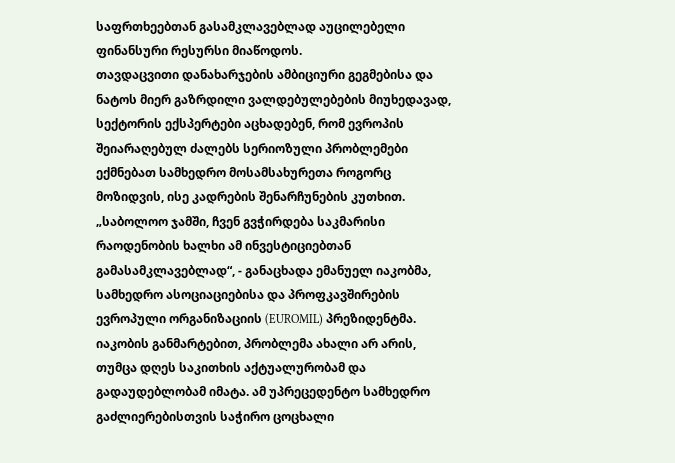საფრთხეებთან გასამკლავებლად აუცილებელი ფინანსური რესურსი მიაწოდოს.
თავდაცვითი დანახარჯების ამბიციური გეგმებისა და ნატოს მიერ გაზრდილი ვალდებულებების მიუხედავად, სექტორის ექსპერტები აცხადებენ, რომ ევროპის შეიარაღებულ ძალებს სერიოზული პრობლემები ექმნებათ სამხედრო მოსამსახურეთა როგორც მოზიდვის, ისე კადრების შენარჩუნების კუთხით.
„საბოლოო ჯამში, ჩვენ გვჭირდება საკმარისი რაოდენობის ხალხი ამ ინვესტიციებთან გამასამკლავებლად“, - განაცხადა ემანუელ იაკობმა, სამხედრო ასოციაციებისა და პროფკავშირების ევროპული ორგანიზაციის (EUROMIL) პრეზიდენტმა.
იაკობის განმარტებით, პრობლემა ახალი არ არის, თუმცა დღეს საკითხის აქტუალურობამ და გადაუდებლობამ იმატა. ამ უპრეცედენტო სამხედრო გაძლიერებისთვის საჭირო ცოცხალი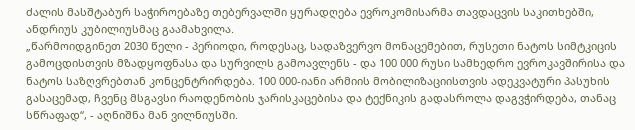ძალის მასშტაბურ საჭიროებაზე თებერვალში ყურადღება ევროკომისარმა თავდაცვის საკითხებში, ანდრიუს კუბილიუსმაც გაამახვილა.
„წარმოიდგინეთ 2030 წელი - პერიოდი, როდესაც, სადაზვერვო მონაცემებით, რუსეთი ნატოს სიმტკიცის გამოცდისთვის მზადყოფნასა და სურვილს გამოავლენს - და 100 000 რუსი სამხედრო ევროკავშირისა და ნატოს საზღვრებთან კონცენტრირდება. 100 000-იანი არმიის მობილიზაციისთვის ადეკვატური პასუხის გასაცემად, ჩვენც მსგავსი რაოდენობის ჯარისკაცებისა და ტექნიკის გადასროლა დაგვჭირდება, თანაც სწრაფად“, - აღნიშნა მან ვილნიუსში.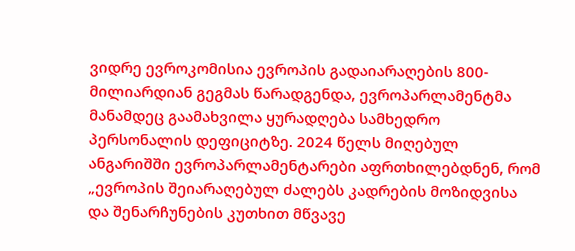ვიდრე ევროკომისია ევროპის გადაიარაღების 800-მილიარდიან გეგმას წარადგენდა, ევროპარლამენტმა მანამდეც გაამახვილა ყურადღება სამხედრო პერსონალის დეფიციტზე. 2024 წელს მიღებულ ანგარიშში ევროპარლამენტარები აფრთხილებდნენ, რომ „ევროპის შეიარაღებულ ძალებს კადრების მოზიდვისა და შენარჩუნების კუთხით მწვავე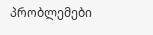პრობლემები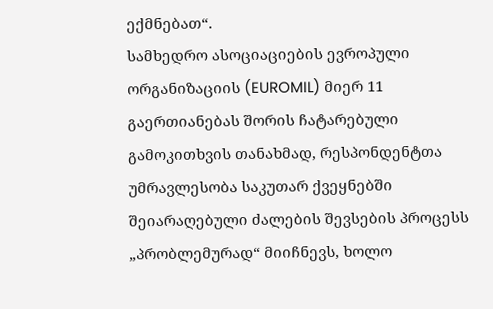ექმნებათ“.
სამხედრო ასოციაციების ევროპული ორგანიზაციის (EUROMIL) მიერ 11 გაერთიანებას შორის ჩატარებული გამოკითხვის თანახმად, რესპონდენტთა უმრავლესობა საკუთარ ქვეყნებში შეიარაღებული ძალების შევსების პროცესს „პრობლემურად“ მიიჩნევს, ხოლო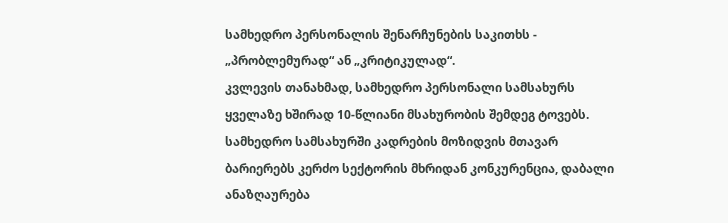სამხედრო პერსონალის შენარჩუნების საკითხს - „პრობლემურად“ ან „კრიტიკულად“.
კვლევის თანახმად, სამხედრო პერსონალი სამსახურს ყველაზე ხშირად 10-წლიანი მსახურობის შემდეგ ტოვებს. სამხედრო სამსახურში კადრების მოზიდვის მთავარ ბარიერებს კერძო სექტორის მხრიდან კონკურენცია, დაბალი ანაზღაურება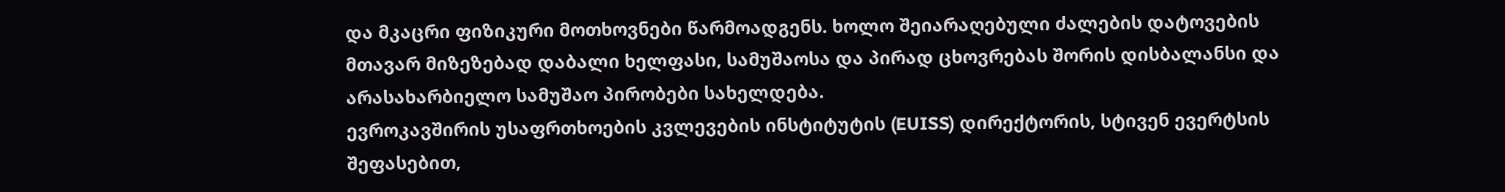და მკაცრი ფიზიკური მოთხოვნები წარმოადგენს. ხოლო შეიარაღებული ძალების დატოვების მთავარ მიზეზებად დაბალი ხელფასი, სამუშაოსა და პირად ცხოვრებას შორის დისბალანსი და არასახარბიელო სამუშაო პირობები სახელდება.
ევროკავშირის უსაფრთხოების კვლევების ინსტიტუტის (EUISS) დირექტორის, სტივენ ევერტსის შეფასებით,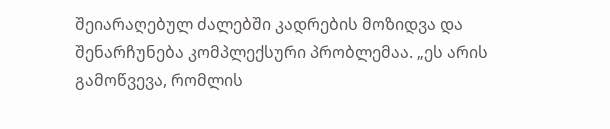შეიარაღებულ ძალებში კადრების მოზიდვა და შენარჩუნება კომპლექსური პრობლემაა. „ეს არის გამოწვევა, რომლის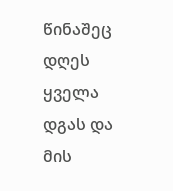წინაშეც დღეს ყველა დგას და მის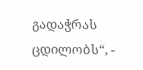გადაჭრას ცდილობს“, -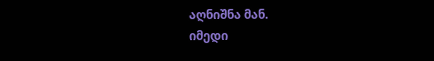აღნიშნა მან.
იმედი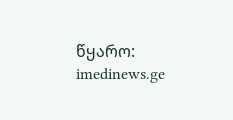წყარო: imedinews.ge